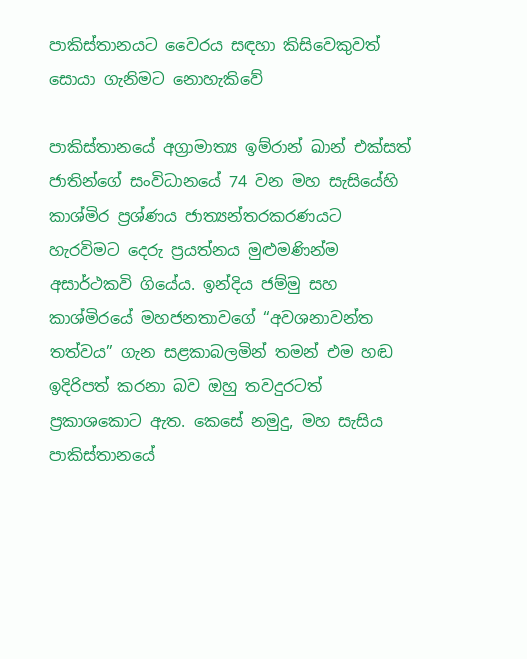පාකිස්තානයට වෛරය සඳහා කිසිවෙකුවත් සොයා ගැනිමට නොහැකිවේ

පාකිස්තානයේ අග්‍රාමාත්‍ය ඉම්රාන් ඛාන් එක්සත් ජාතින්ගේ සංවිධානයේ 74 වන මහ සැසියේහි කාශ්මිර ප්‍රශ්ණය ජාත්‍යන්තරකරණයට හැරවිමට දෙරු ප්‍රයත්නය මුළුමණින්ම අසාර්ථකවි ගියේය. ඉන්දිය ජම්මු සහ කාශ්මිරයේ මහජනතාවගේ “අවශනාවන්ත තත්වය” ගැන සළකාබලමින් තමන් එම හඬ ඉදිරිපත් කරනා බව ඔහු තවදුරටත් ප්‍රකාශකොට ඇත. කෙසේ නමුදු, මහ සැසිය පාකිස්තානයේ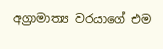අග්‍රාමාත්‍ය වරයාගේ එම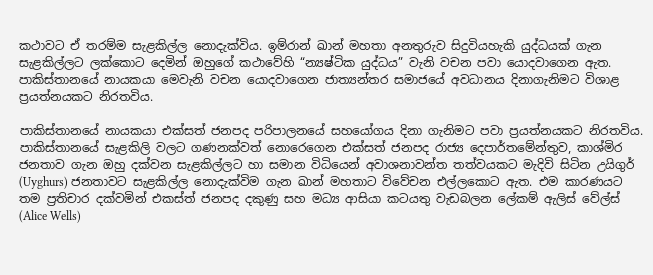කථාවට ඒ තරම්ම සැළකිල්ල නොදැක්විය. ඉම්රාන් ඛාන් මහතා අනතුරුව සිදුවියහැකි යුද්ධයක් ගැන සැළකිල්ලට ලක්කොට දෙමින් ඔහුගේ කථාවේහි “න්‍යෂ්ටික යුද්ධය” වැනි වචන පවා යොදවාගෙන ඇත. පාකිස්තානයේ නායකයා මෙවැනි වචන යොදවාගෙන ජාත්‍යන්තර සමාජයේ අවධානය දිනාගැනිමට විශාළ ප්‍රයත්නයකට නිරතවිය.

පාකිස්තානයේ නායකයා එක්සත් ජනපද පරිපාලනයේ සහයෝගය දිනා ගැනිමට පවා ප්‍රයත්නයකට නිරතවිය. පාකිස්තානයේ සැළකිලි වලට ගණනක්වත් නොරෙගෙන එක්සත් ජනපද රාජ්‍ය දෙපාර්තමේන්තුව, කාශ්මිර ජනතාව ගැන ඔහු දක්වන සැළකිල්ලට හා සමාන විධියෙන් අවාශනාවන්ත තත්වයකට මැදිවි සිටින උයිගුර් (Uyghurs) ජනතාවට සැළකිල්ල නොදැක්විම ගැන ඛාන් මහතාට විවේචන එල්ලකොට ඇත. එම කාරණයට තම ප්‍රතිචාර දක්වමින් එකස්ත් ජනපද දකුණු සහ මධ්‍ය ආසියා කටයතු වැඩබලන ලේකම් ඇලිස් වේල්ස් (Alice Wells)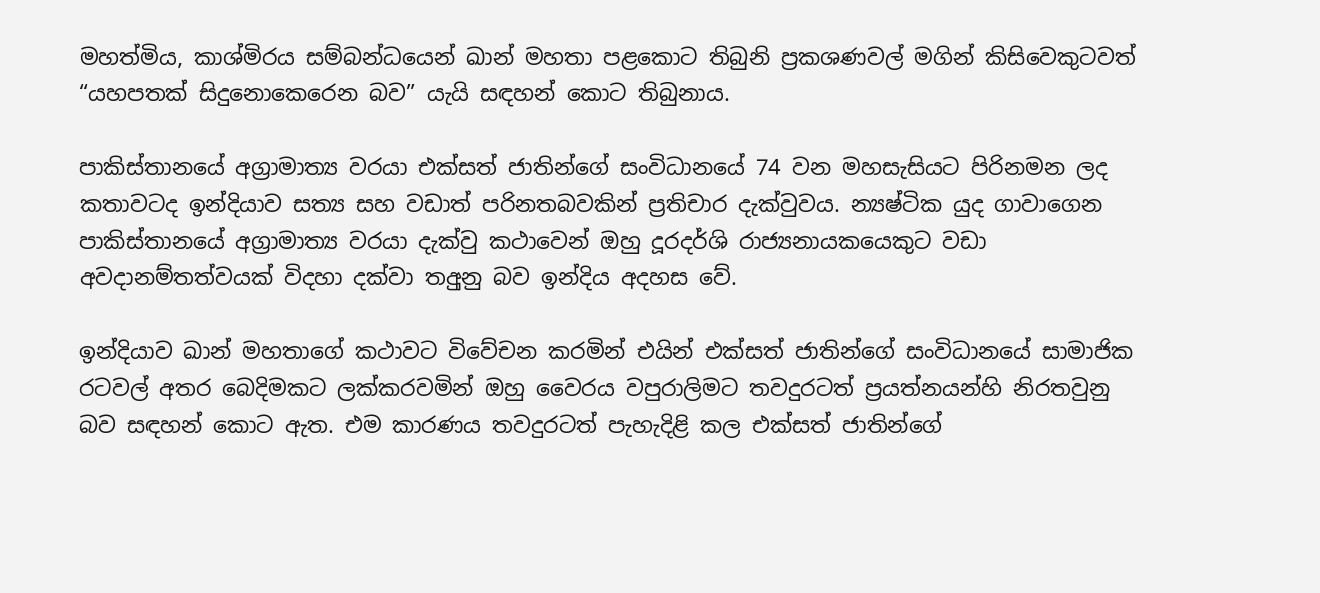මහත්මිය, කාශ්මිරය සම්බන්ධයෙන් ඛාන් මහතා පළකොට තිබුනි ප්‍රකශණවල් මගින් කිසිවෙකුටවත් “යහපතක් සිදුනොකෙරෙන බව” යැයි සඳහන් කොට තිබුනාය.

පාකිස්තානයේ අග්‍රාමාත්‍ය වරයා එක්සත් ජාතින්ගේ සංවිධානයේ 74 වන මහසැසියට පිරිනමන ලද කතාවටද ඉන්දියාව සත්‍ය සහ වඩාත් පරිනතබවකින් ප්‍රතිචාර දැක්වුවය. න්‍යෂ්ටික යුද ගාවාගෙන පාකිස්තානයේ අග්‍රාමාත්‍ය වරයා දැක්වු කථාවෙන් ඔහු දූරදර්ශි රාජ්‍යනායකයෙකුට වඩා අවදානම්තත්වයක් විදහා දක්වා තඅුනු බව ඉන්දිය අදහස වේ.

ඉන්දියාව ඛාන් මහතාගේ කථාවට විවේචන කරමින් එයින් එක්සත් ජාතින්ගේ සංවිධානයේ සාමාජික රටවල් අතර බෙදිමකට ලක්කරවමින් ඔහු වෛරය වපුරාලිමට තවදුරටත් ප්‍රයත්නයන්හි නිරතවුනු බව සඳහන් කොට ඇත. එම කාරණය තවදුරටත් පැහැදිළි කල එක්සත් ජාතින්ගේ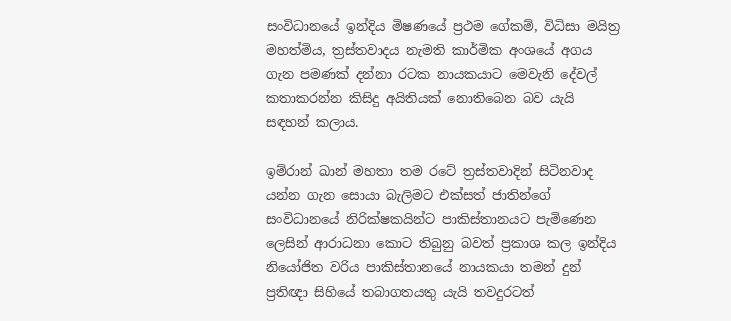සංවිධානයේ ඉන්දිය මිෂණයේ ප්‍රථම ගේකම්, විධිසා මයිත්‍ර මහත්මිය, ත්‍රස්තවාදය නැමති කාර්මික අංශයේ අගය ගැන පමණක් දන්නා රටක නායකයාට මෙවැනි දේවල් කතාකරන්න කිසිදු අයිතියක් නොතිබෙන බව යැයි සඳහන් කලාය.

ඉම්රාන් ඛාන් මහතා තම රටේ ත්‍රස්තවාදින් සිටිනවාද යන්න ගැන සොයා බැලිමට එක්සත් ජාතින්ගේ සංවිධානයේ නිරික්ෂකයින්ට පාකිස්තානයට පැමිණෙන ලෙසින් ආරාධනා කොට තිබුනු බවත් ප්‍රකාශ කල ඉන්දිය නියෝජිත වරිය පාකිස්තානයේ නායකයා තමන් දුන් ප්‍රතිඥා සිහියේ තබාගතයතු යැයි තවදුරටත්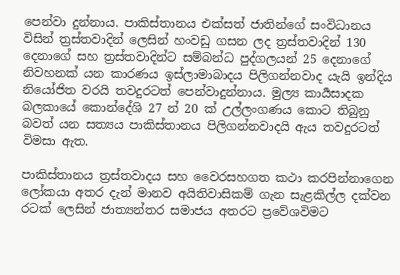පෙන්වා දුන්නාය. පාකිස්තානය එක්සත් ජාතින්ගේ සංවිධානය විසින් ත්‍රස්තවාදින් ලෙසින් හංවඩු ගසන ලද ත්‍රස්තවාදින් 130 දෙනාගේ සහ ත්‍රස්තවාදින්ට සම්බන්ධ පුද්ගලයන් 25 දෙනාගේ නිවහනක් යන කාරණය ඉස්ලාමාබාදය පිලිගන්නවාද යැයි ඉන්දිය නියෝජිත වරයි තවදුරටත් පෙන්වාදුන්නාය. මුල්‍ය කාර්‍යසාදක බලකායේ කොන්දේශි 27 න් 20 ක් උල්ලංගණය කොට තිබුනු බවත් යන සත්‍යය පාකිස්තානය පිලිගන්නවාදයි ඇය තවදුරටත් විමසා ඇත.

පාකිස්තානය ත්‍රස්තවාදය සහ වෛරසහගත කථා කරපින්නාගෙන ලෝකයා අතර දැන් මානව අයිතිවාසිකම් ගැන සැළකිල්ල දක්වන රටක් ලෙසින් ජාත්‍යන්තර සමාජය අතරට ප්‍රවේශවිමට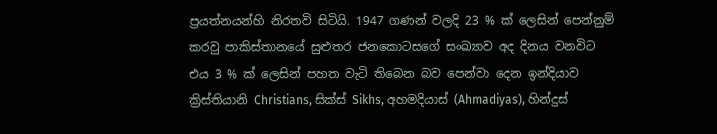ප්‍රයත්නයන්හි නිරතවි සිටියි. 1947 ගණන් වලදි 23 % ක් ලෙසින් පෙන්නුම් කරවු පාකිස්තානයේ සුළුතර ජනකොටසගේ සංඛ්‍යාව අද දිනය වනවිට එය 3 % ක් ලෙසින් පහත වැටි තිබෙන බව පෙන්වා දෙන ඉන්දියාව ක්‍රිස්තියානි Christians, සික්ස් Sikhs, අහමදියාස් (Ahmadiyas), හින්දුස්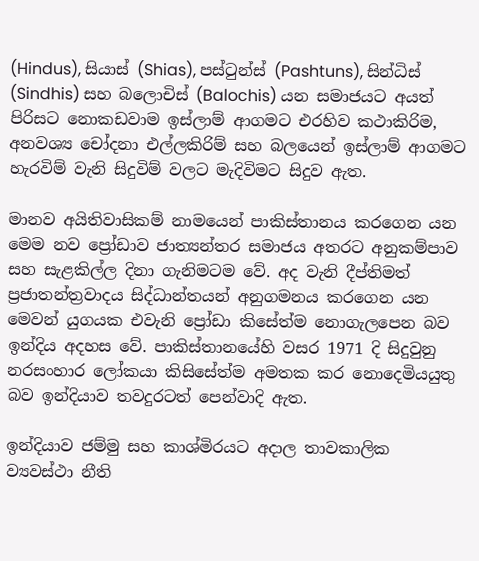(Hindus), සියාස් (Shias), පස්ටුන්ස් (Pashtuns), සින්ධිස් (Sindhis) සහ බලොචිස් (Balochis) යන සමාජයට අයත් පිරිසට නොකඩවාම ඉස්ලාම් ආගමට එරහිව කථාකිරිම, අනවශ්‍ය චෝදනා එල්ලකිරිම් සහ බලයෙන් ඉස්ලාම් ආගමට හැරවිම් වැනි සිදුවිම් වලට මැදිවිමට සිදුව ඇත.

මානව අයිතිවාසිකම් නාමයෙන් පාකිස්තානය කරගෙන යන මෙම නව ප්‍රෝඩාව ජාත්‍යන්තර සමාජය අතරට අනුකම්පාව සහ සැළකිල්ල දිනා ගැනිමටම වේ. අද වැනි දීප්තිමත් ප්‍රජාතන්ත්‍රවාදය සිද්ධාන්තයන් අනුගමනය කරගෙන යන මෙවන් යුගයක එවැනි ප්‍රෝඩා කිසේත්ම නොගැලපෙන බව ඉන්දිය අදහස වේ. පාකිස්තානයේහි වසර 1971 දි සිදුවුනු නරසංහාර ලෝකයා කිසිසේත්ම අමතක කර නොදෙමියයුතු බව ඉන්දියාව තවදුරටත් පෙන්වාදි ඇත.

ඉන්දියාව ජම්මු සහ කාශ්මිරයට අදාල තාවකාලික ව්‍යවස්ථා නීති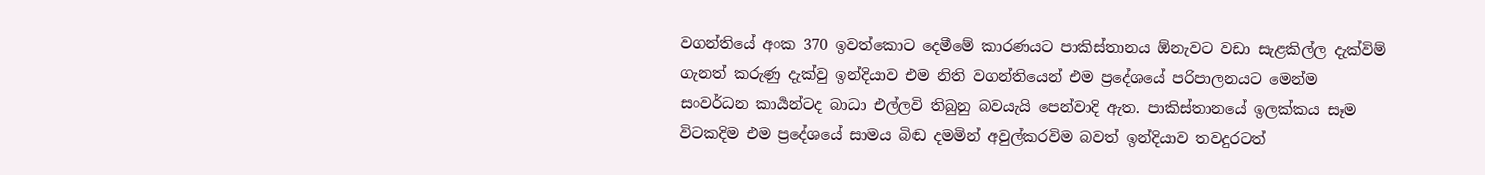වගන්තියේ අංක 370 ඉවත්කොට දෙමීමේ කාරණයට පාකිස්තානය ඕනැවට වඩා සැළකිල්ල දැක්විම් ගැනත් කරුණු දැක්වු ඉන්දියාව එම නිති වගන්තියෙන් එම ප්‍රදේශයේ පරිපාලනයට මෙන්ම සංවර්ධන කාර්‍යන්ටද බාධා එල්ලවි තිබුනු බවයැයි පෙන්වාදි ඇත. පාකිස්තානයේ ඉලක්කය සෑම විටකදිම එම ප්‍රදේශයේ සාමය බිඬ දමමින් අවුල්කරවිම බවත් ඉන්දියාව තවදුරටත්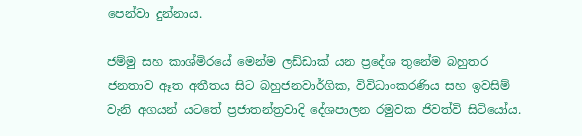පෙන්වා දුන්නාය.

ජම්මු සහ කාශ්මිරයේ මෙන්ම ලඩ්ඩාක් යන ප්‍රදේශ තුනේම බහුතර ජනතාව ඈත අතීතය සිට බහුජනවාර්ගික, විවිධාංකරණිය සහ ඉවසිම් වැනි අගයන් යටතේ ප්‍රජාතන්ත්‍රවාදි දේශපාලන රමුවක ජිවත්වි සිටියෝය.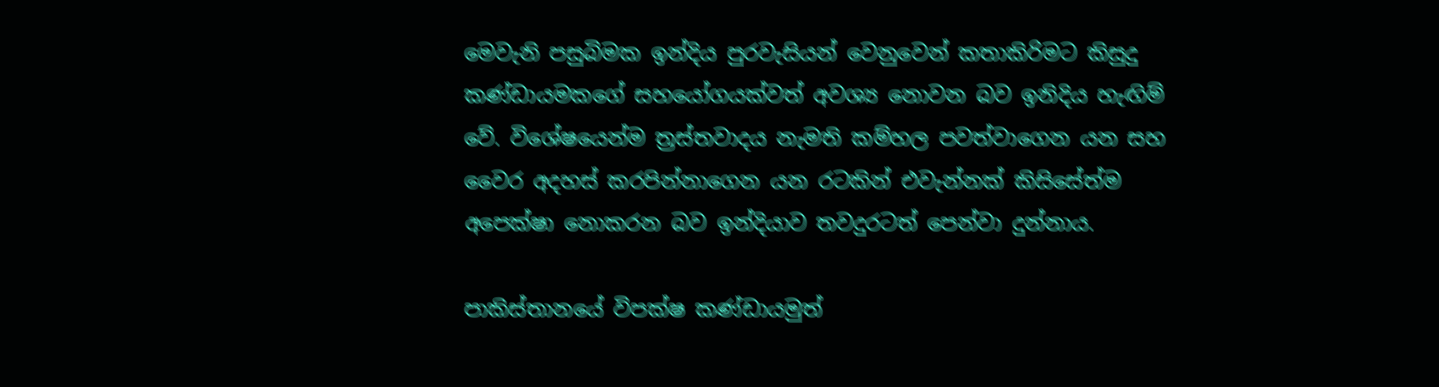මෙවැනි පසුබිමක ඉන්දිය පුරවැසියන් වෙනුවෙන් කතාකිරිමට කිසුදු කණ්ඩායමකගේ සහයෝගයක්වත් අවශ්‍ය නොවන බව ඉනිදිය හැඟිම් වේ. විශේෂයෙන්ම ත්‍රස්තවාදය නැමති කම්හල පවත්වාගෙන යන සහ වෛර අදහස් කරපින්නාගෙන යන රටකින් එවැන්නක් කිසිසේත්ම අපෙක්ෂා නොකරන බව ඉන්දියාව තවදුරටත් පෙන්වා දුන්නාය.

පාකිස්තානයේ විපක්ෂ කණ්ඩායමුත්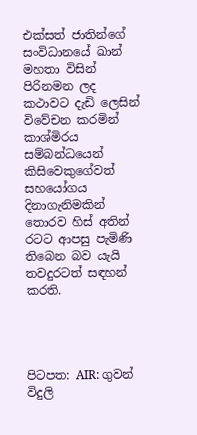එක්සත් ජාතින්ගේ සංවිධානයේ ඛාන් මහතා විසින් පිරිනමන ලද කථාවට දැඩි ලෙසින් විවේචන කරමින් කාශ්මිරය සම්බන්ධයෙන් කිසිවෙකුගේවත් සහයෝගය දිනාගැනිමකින් තොරව හිස් අතින් රටට ආපසු පැමිණි තිබෙන බව යැයි තවදුරටත් සඳහන් කරති.




පිටපත: AIR: ගුවන් විදුලි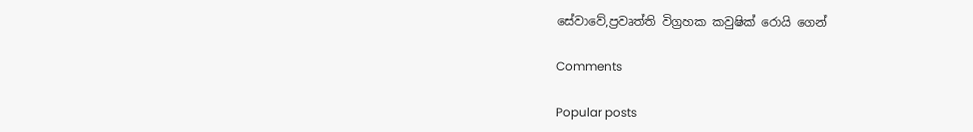සේවාවේ,ප්‍රවෘත්ති විග්‍රහක කවුෂික් රොයි ගෙන්

Comments

Popular posts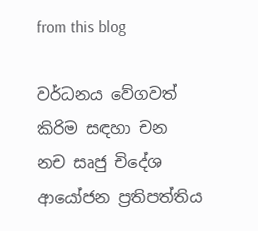from this blog

වර්ධනය වේගවත් කිරිම සඳහා චන නච සෘජු චිදේශ ආයෝජන ප්‍රතිපත්තිය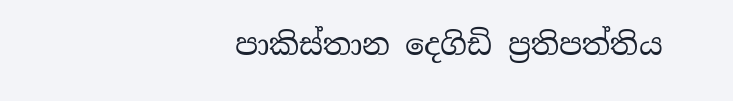පාකිස්තාන දෙගිඩි ප්‍රතිපත්තිය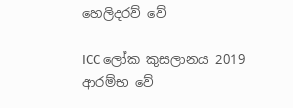හෙලිදරව් වේ

ICC ලෝක කුසලානය 2019 ආරම්භ වේ